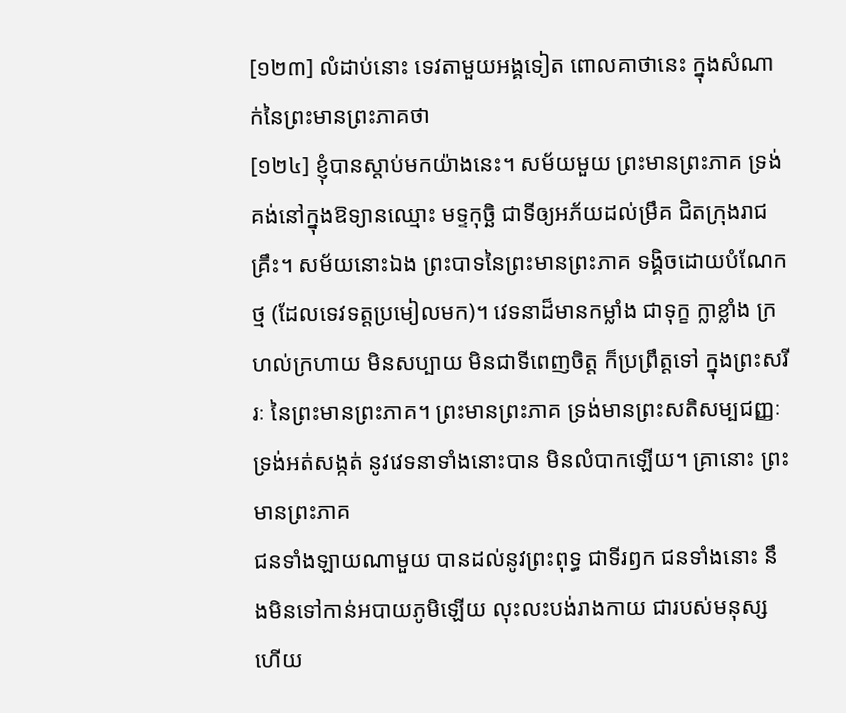[១២៣] លំដាប់នោះ ទេវតាមួយអង្គទៀត ពោលគាថានេះ ក្នុងសំណាក់នៃព្រះមានព្រះភាគថា
[១២៤] ខ្ញុំបានស្តាប់មកយ៉ាងនេះ។ សម័យមួយ ព្រះមានព្រះភាគ ទ្រង់គង់នៅក្នុងឱទ្យានឈ្មោះ មទ្ទកុច្ឆិ ជាទីឲ្យអភ័យដល់ម្រឹគ ជិតក្រុងរាជគ្រឹះ។ សម័យនោះឯង ព្រះបាទនៃព្រះមានព្រះភាគ ទង្គិចដោយបំណែកថ្ម (ដែលទេវទត្តប្រមៀលមក)។ វេទនាដ៏មានកម្លាំង ជាទុក្ខ ក្លាខ្លាំង ក្រហល់ក្រហាយ មិនសប្បាយ មិនជាទីពេញចិត្ត ក៏ប្រព្រឹត្តទៅ ក្នុងព្រះសរីរៈ នៃព្រះមានព្រះភាគ។ ព្រះមានព្រះភាគ ទ្រង់មានព្រះសតិសម្បជញ្ញៈ ទ្រង់អត់សង្កត់ នូវវេទនាទាំងនោះបាន មិនលំបាកឡើយ។ គ្រានោះ ព្រះមានព្រះភាគ
ជនទាំងឡាយណាមួយ បានដល់នូវព្រះពុទ្ធ ជាទីរឭក ជនទាំងនោះ នឹងមិនទៅកាន់អបាយភូមិឡើយ លុះលះបង់រាងកាយ ជារបស់មនុស្សហើយ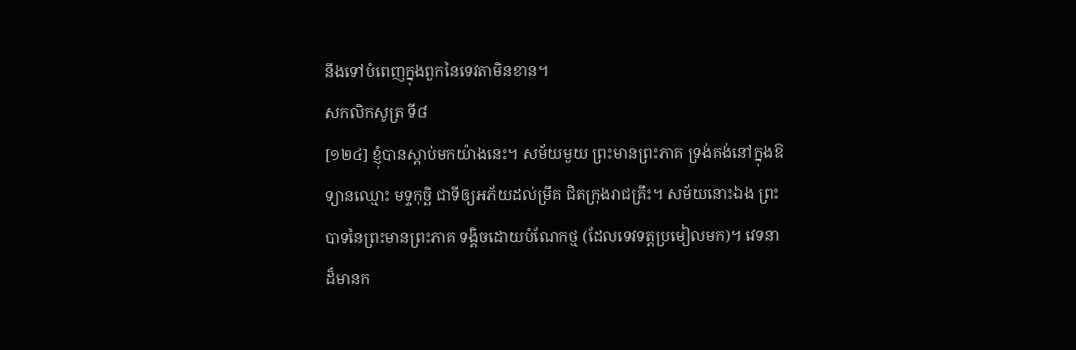នឹងទៅបំពេញក្នុងពួកនៃទេវតាមិនខាន។
សកលិកសូត្រ ទី៨
[១២៤] ខ្ញុំបានស្តាប់មកយ៉ាងនេះ។ សម័យមួយ ព្រះមានព្រះភាគ ទ្រង់គង់នៅក្នុងឱទ្យានឈ្មោះ មទ្ទកុច្ឆិ ជាទីឲ្យអភ័យដល់ម្រឹគ ជិតក្រុងរាជគ្រឹះ។ សម័យនោះឯង ព្រះបាទនៃព្រះមានព្រះភាគ ទង្គិចដោយបំណែកថ្ម (ដែលទេវទត្តប្រមៀលមក)។ វេទនាដ៏មានក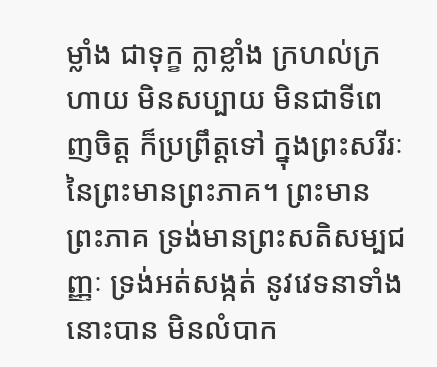ម្លាំង ជាទុក្ខ ក្លាខ្លាំង ក្រហល់ក្រហាយ មិនសប្បាយ មិនជាទីពេញចិត្ត ក៏ប្រព្រឹត្តទៅ ក្នុងព្រះសរីរៈ នៃព្រះមានព្រះភាគ។ ព្រះមានព្រះភាគ ទ្រង់មានព្រះសតិសម្បជញ្ញៈ ទ្រង់អត់សង្កត់ នូវវេទនាទាំងនោះបាន មិនលំបាក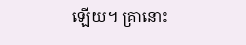ឡើយ។ គ្រានោះ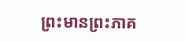ព្រះមានព្រះភាគ